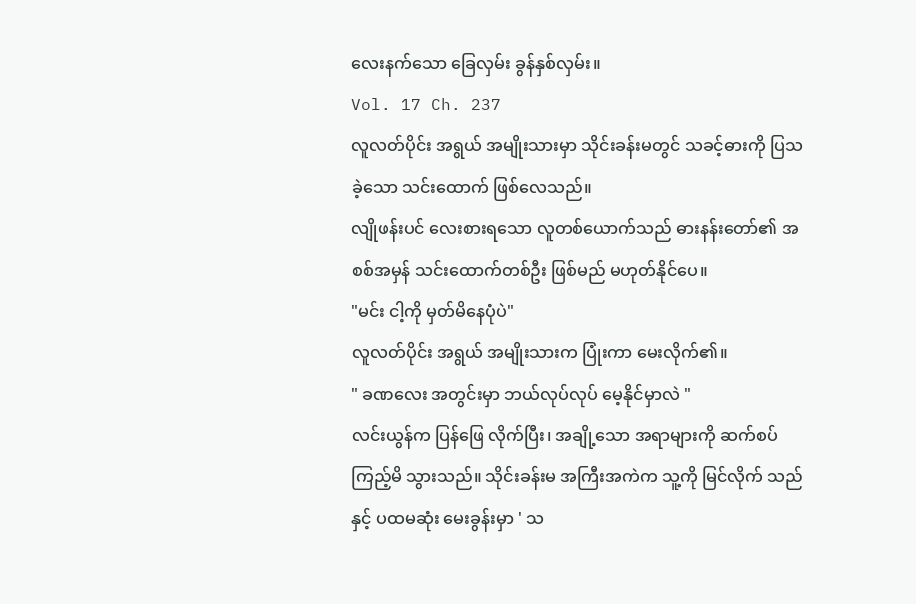လေးနက်သော ခြေလှမ်း ခွန်နှစ်လှမ်း။
Vol. 17 Ch. 237
လူလတ်ပိုင်း အရွယ် အမျိုးသားမှာ သိုင်းခန်းမတွင် သခင့်ဓားကို ပြသခဲ့သော သင်းထောက် ဖြစ်လေသည်။
လျိုဖန်းပင် လေးစားရသော လူတစ်ယောက်သည် ဓားနန်းတော်၏ အစစ်အမှန် သင်းထောက်တစ်ဦး ဖြစ်မည် မဟုတ်နိုင်ပေ။
"မင်း ငါ့ကို မှတ်မိနေပုံပဲ"
လူလတ်ပိုင်း အရွယ် အမျိုးသားက ပြုံးကာ မေးလိုက်၏။
" ခဏလေး အတွင်းမှာ ဘယ်လုပ်လုပ် မေ့နိုင်မှာလဲ "
လင်းယွန်က ပြန်ဖြေ လိုက်ပြီး၊ အချို့သော အရာများကို ဆက်စပ် ကြည့်မိ သွားသည်။ သိုင်းခန်းမ အကြီးအကဲက သူ့ကို မြင်လိုက် သည်နှင့် ပထမဆုံး မေးခွန်းမှာ ' သ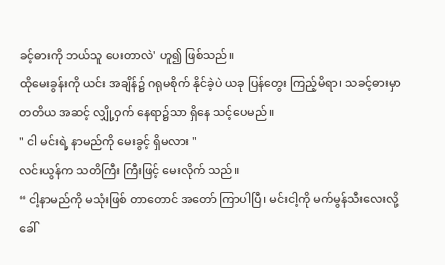ခင့်ဓားကို ဘယ်သူ ပေးတာလဲ' ဟူ၍ ဖြစ်သည်။
ထိုမေးခွန်းကို ယင်း အချိန်၌ ဂရုမစိုက် နိုင်ခဲ့ပဲ ယခု ပြန်တွေး ကြည့်မိရာ၊ သခင့်ဓားမှာ တတိယ အဆင့် လျှို့ဝှက် နေရာ၌သာ ရှိနေ သင့်ပေမည်။
" ငါ မင်းရဲ့ နာမည်ကို မေးခွင့် ရှိမလား "
လင်းယွန်က သတိကြီး ကြီးဖြင့် မေးလိုက် သည်။
“ ငါ့နာမည်ကို မသုံးဖြစ် တာတောင် အတော် ကြာပါပြီ၊ မင်းငါ့ကို မက်မွန်သီးလေးလို့ ခေါ်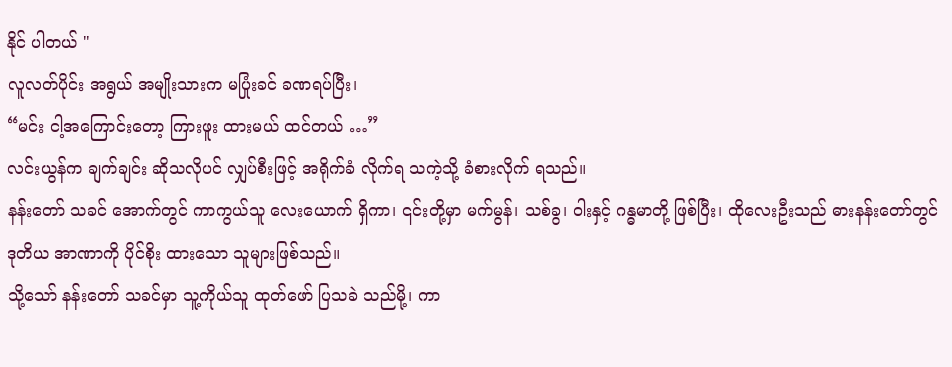နိုင် ပါတယ် "
လူလတ်ပိုင်း အရွယ် အမျိုးသားက မပြုံးခင် ခဏရပ်ပြီး၊
“မင်း ငါ့အကြောင်းတော့ ကြားဖူး ထားမယ် ထင်တယ် …”
လင်းယွန်က ချက်ချင်း ဆိုသလိုပင် လျှပ်စီးဖြင့် အရိုက်ခံ လိုက်ရ သကဲ့သို့ ခံစားလိုက် ရသည်။
နန်းတော် သခင် အောက်တွင် ကာကွယ်သူ လေးယောက် ရှိကာ၊ ၎င်းတို့မှာ မက်မွန်၊ သစ်ခွ၊ ဝါးနှင့် ဂန္ဓမာတို့ ဖြစ်ပြီး၊ ထိုလေးဦးသည် ဓားနန်းတော်တွင် ဒုတိယ အာဏာကို ပိုင်စိုး ထားသော သူများဖြစ်သည်။
သို့သော် နန်းတော် သခင်မှာ သူ့ကိုယ်သူ ထုတ်ဖော် ပြသခဲ သည်မို့၊ ကာ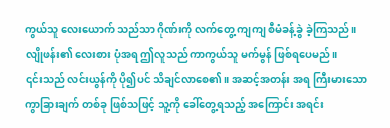ကွယ်သူ လေးယောက် သည်သာ ဂိုဏ်းကို လက်တွေ့ ကျကျ စီမံခန့်ခွဲ ခဲ့ကြသည်။ လျိုဖန်း၏ လေးစား ပုံအရ ဤလူသည် ကာကွယ်သူ မက်မွန် ဖြစ်ရပေမည်။
၎င်းသည် လင်းယွန်ကို ပို၍ပင် သိချင်လာစေ၏။ အဆင့်အတန်း အရ ကြီးမားသော ကွာခြားချက် တစ်ခု ဖြစ်သဖြင့် သူ့ကို ခေါ်တွေ့ရသည့် အကြောင်း အရင်း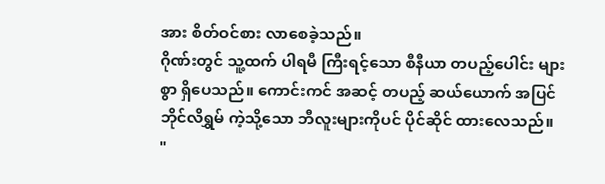အား စိတ်ဝင်စား လာစေခဲ့သည်။
ဂိုဏ်းတွင် သူ့ထက် ပါရမီ ကြီးရင့်သော စီနီယာ တပည့်ပေါင်း များစွာ ရှိပေသည်။ ကောင်းကင် အဆင့် တပည့် ဆယ်ယောက် အပြင် ဘိုင်လိရွှမ် ကဲ့သို့သော ဘီလူးများကိုပင် ပိုင်ဆိုင် ထားလေသည်။
"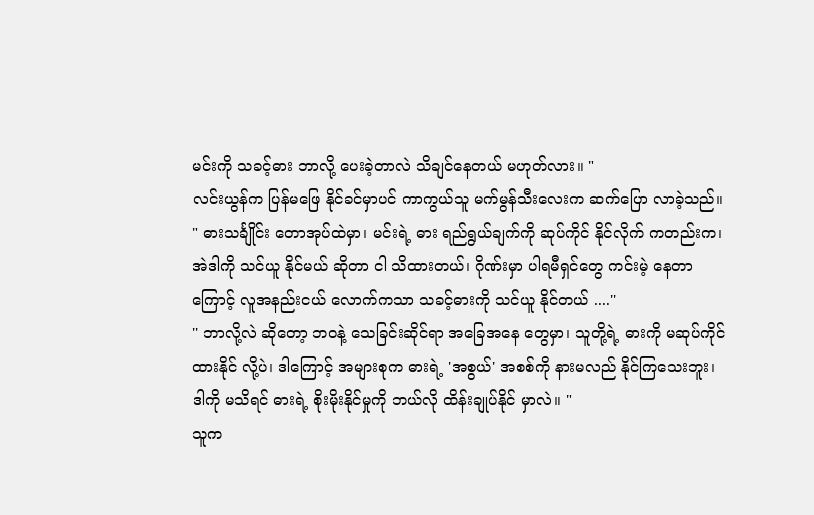မင်းကို သခင့်ဓား ဘာလို့ ပေးခဲ့တာလဲ သိချင်နေတယ် မဟုတ်လား။ "
လင်းယွန်က ပြန်မဖြေ နိုင်ခင်မှာပင် ကာကွယ်သူ မက်မွန်သီးလေးက ဆက်ပြော လာခဲ့သည်။
" ဓားသင်္ချိုင်း တောအုပ်ထဲမှာ၊ မင်းရဲ့ ဓား ရည်ရွယ်ချက်ကို ဆုပ်ကိုင် နိုင်လိုက် ကတည်းက၊ အဲဒါကို သင်ယူ နိုင်မယ် ဆိုတာ ငါ သိထားတယ်၊ ဂိုဏ်းမှာ ပါရမီရှင်တွေ ကင်းမဲ့ နေတာကြောင့် လူအနည်းငယ် လောက်ကသာ သခင့်ဓားကို သင်ယူ နိုင်တယ် ....''
'' ဘာလို့လဲ ဆိုတော့ ဘဝနဲ့ သေခြင်းဆိုင်ရာ အခြေအနေ တွေမှာ၊ သူတို့ရဲ့ ဓားကို မဆုပ်ကိုင် ထားနိုင် လို့ပဲ၊ ဒါကြောင့် အများစုက ဓားရဲ့ 'အစွယ်' အစစ်ကို နားမလည် နိုင်ကြသေးဘူး၊ ဒါကို မသိရင် ဓားရဲ့ စိုးမိုးနိုင်မှုကို ဘယ်လို ထိန်းချုပ်နိုင် မှာလဲ။ "
သူက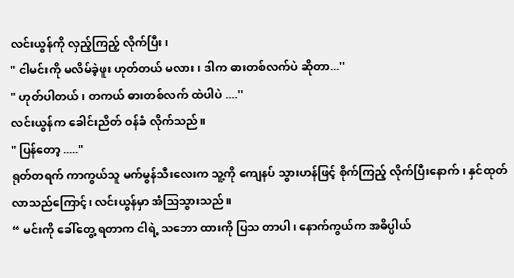လင်းယွန်ကို လှည့်ကြည့် လိုက်ပြီး၊
" ငါမင်းကို မလိမ်ခဲ့ဖူး ဟုတ်တယ် မလား၊ ဒါက ဓားတစ်လက်ပဲ ဆိုတာ...''
" ဟုတ်ပါတယ်၊ တကယ် ဓားတစ်လက် ထဲပါပဲ ....''
လင်းယွန်က ခေါင်းညိတ် ဝန်ခံ လိုက်သည်။
" ပြန်တော့ ....."
ရုတ်တရက် ကာကွယ်သူ မက်မွန်သီးလေးက သူ့ကို ကျေနပ် သွားဟန်ဖြင့် စိုက်ကြည့် လိုက်ပြီးနောက်၊ နှင်ထုတ် လာသည်ကြောင့်၊ လင်းယွန်မှာ အံသြသွားသည်။
“ မင်းကို ခေါ်တွေ့ ရတာက ငါရဲ့ သဘော ထားကို ပြသ တာပါ၊ နောက်ကွယ်က အဓိပ္ပါယ်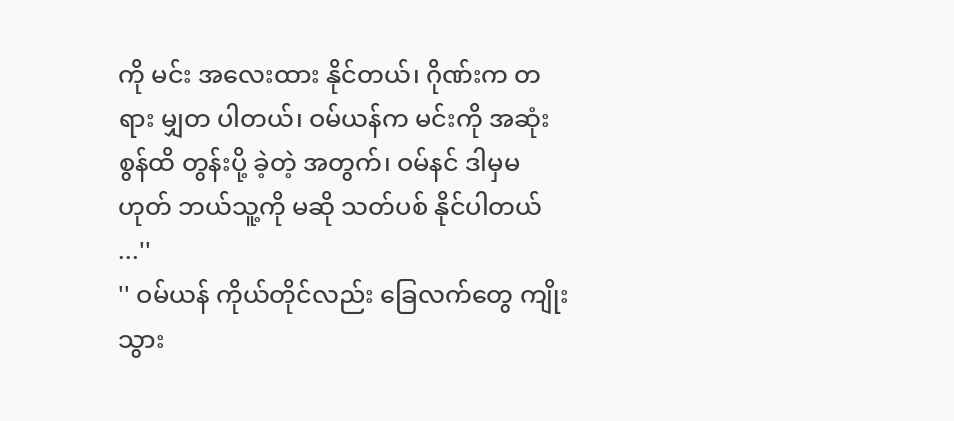ကို မင်း အလေးထား နိုင်တယ်၊ ဂိုဏ်းက တရား မျှတ ပါတယ်၊ ဝမ်ယန်က မင်းကို အဆုံး စွန်ထိ တွန်းပို့ ခဲ့တဲ့ အတွက်၊ ဝမ်နင် ဒါမှမဟုတ် ဘယ်သူ့ကို မဆို သတ်ပစ် နိုင်ပါတယ် ...''
'' ဝမ်ယန် ကိုယ်တိုင်လည်း ခြေလက်တွေ ကျိုးသွား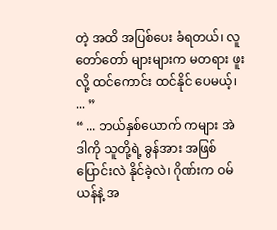တဲ့ အထိ အပြစ်ပေး ခံရတယ်၊ လူတော်တော် များများက မတရား ဖူးလို့ ထင်ကောင်း ထင်နိုင် ပေမယ့်၊ ... ”
“ ... ဘယ်နှစ်ယောက် ကများ အဲဒါကို သူတို့ရဲ့ ခွန်အား အဖြစ် ပြောင်းလဲ နိုင်ခဲ့လဲ၊ ဂိုဏ်းက ဝမ်ယန်နဲ့ အ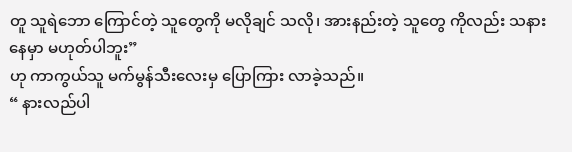တူ သူရဲဘော ကြောင်တဲ့ သူတွေကို မလိုချင် သလို၊ အားနည်းတဲ့ သူတွေ ကိုလည်း သနားနေမှာ မဟုတ်ပါဘူး”
ဟု ကာကွယ်သူ မက်မွန်သီးလေးမှ ပြောကြား လာခဲ့သည်။
“ နားလည်ပါ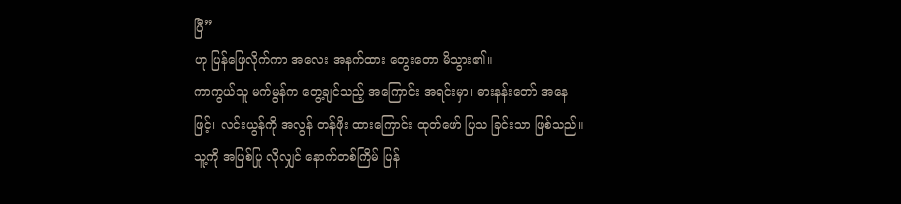ပြီ”
ဟု ပြန်ဖြေလိုက်ကာ အလေး အနက်ထား တွေးတော မိသွား၏။
ကာကွယ်သူ မက်မွန်က တွေ့ချင်သည့် အကြောင်း အရင်းမှာ၊ ဓားနန်းတော် အနေဖြင့်၊ လင်းယွန်ကို အလွန် တန်ဖိုး ထားကြောင်း ထုတ်ဖော် ပြသ ခြင်းသာ ဖြစ်သည်။ သူ့ကို အပြစ်ပြု လိုလျှင် နောက်တစ်ကြိမ် ပြန်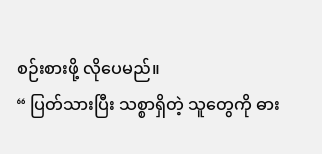စဉ်းစားဖို့ လိုပေမည်။
“ ပြတ်သားပြီး သစ္စာရှိတဲ့ သူတွေကို ဓား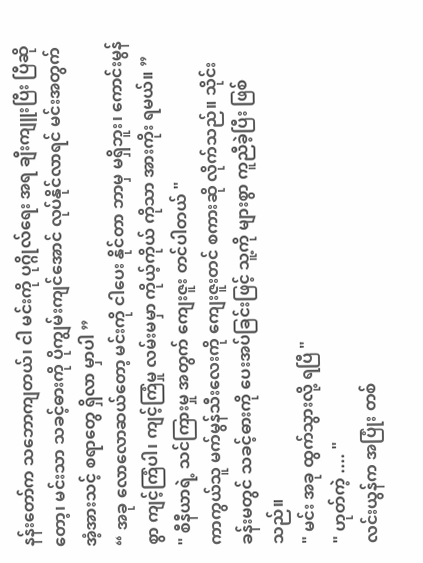နန်းတော်က သဘောကျတယ်၊ ငါ မင်းကို ပုဂ္ဂိုလ်ရေး အရ ချီးကျူးပြီး ပြီဆိုတော့၊ မင်းသာ သခင့်ဓားကို ပိုကျွမ်းကျင်အောင် လုပ်နိုင်လာရင် မင်းအတွက် အံ့အားသင့် စရာတွေ ရှိလာ မှာပါ ”
“ အခု လောလောဆယ်တော့ မင်းကို ငါပေး နိုင်တာ ဘာမှ မရှိဘူး၊ ကောင်းမွန်စွာ ကျင့်ကြံပါ၊ ကျင့်ကြံမှု လမ်းမမှာ ကိုယ့်ကိုယ် ကိုသာ အားကိုး ရမယ်။ ”
" စီနီယာရဲ့ သင်ကြားမှု အတွက် ကျေးဇူး တင်ပါတယ် "
ကာကွယ်သူ မက်မွန်သီးလေးကို ကျေးဇူးတင် စကားဆို လိုက်သည်။ သိုင်းခန်းမတွင် သခင့်ဓားကို ပေးအပ်ခြင်းဖြင့် သူ့ကို များစွာ ကူညီခဲ့ပြီး ဖြစ်သည်။
" မင်း အခု ထွက်သွားလို့ ရပြီ "
" ဟုတ်ကဲ့ .... "
လင်းယွန်က အပြုံး တစ်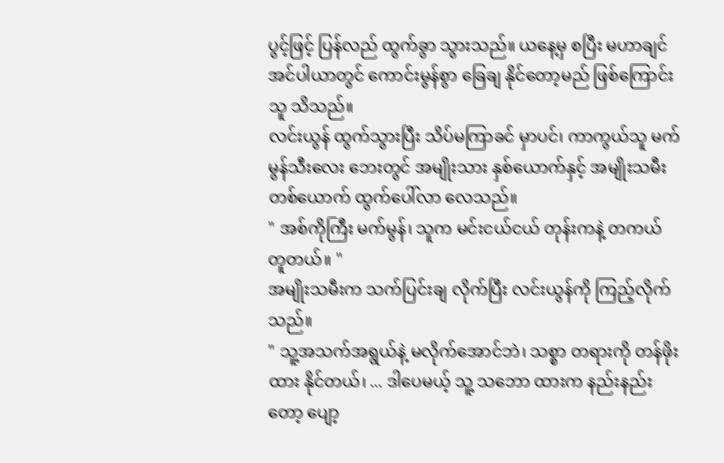ပွင့်ဖြင့် ပြန်လည် ထွက်ခွာ သွားသည်။ ယနေ့မှ စပြီး မဟာချင် အင်ပါယာတွင် ကောင်းမွန်စွာ ခြေချ နိုင်တော့မည် ဖြစ်ကြောင်း သူ သိသည်။
လင်းယွန် ထွက်သွားပြီး သိပ်မကြာခင် မှာပင်၊ ကာကွယ်သူ မက်မွန်သီးလေး ဘေးတွင် အမျိုးသား နှစ်ယောက်နှင့် အမျိုးသမီး တစ်ယောက် ထွက်ပေါ်လာ လေသည်။
" အစ်ကိုကြီး မက်မွန်၊ သူက မင်းငယ်ငယ် တုန်းကနဲ့ တကယ်တူတယ်။ "
အမျိုးသမီးက သက်ပြင်းချ လိုက်ပြီး လင်းယွန်ကို ကြည့်လိုက်သည်။
" သူ့အသက်အရွယ်နဲ့ မလိုက်အောင်ဘဲ၊ သစ္စာ တရားကို တန်ဖိုးထား နိုင်တယ်၊ ... ဒါပေမယ့် သူ့ သဘော ထားက နည်းနည်းတော့ ပျော့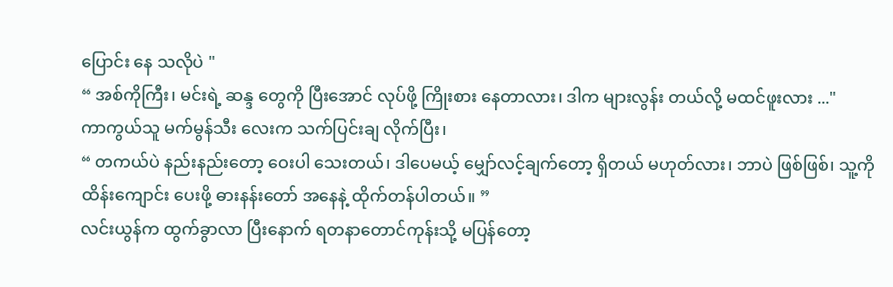ပြောင်း နေ သလိုပဲ "
“ အစ်ကိုကြီး၊ မင်းရဲ့ ဆန္ဒ တွေကို ပြီးအောင် လုပ်ဖို့ ကြိုးစား နေတာလား၊ ဒါက များလွန်း တယ်လို့ မထင်ဖူးလား ..."
ကာကွယ်သူ မက်မွန်သီး လေးက သက်ပြင်းချ လိုက်ပြီး၊
“ တကယ်ပဲ နည်းနည်းတော့ ဝေးပါ သေးတယ်၊ ဒါပေမယ့် မျှော်လင့်ချက်တော့ ရှိတယ် မဟုတ်လား၊ ဘာပဲ ဖြစ်ဖြစ်၊ သူ့ကို ထိန်းကျောင်း ပေးဖို့ ဓားနန်းတော် အနေနဲ့ ထိုက်တန်ပါတယ်။ ”
လင်းယွန်က ထွက်ခွာလာ ပြီးနောက် ရတနာတောင်ကုန်းသို့ မပြန်တော့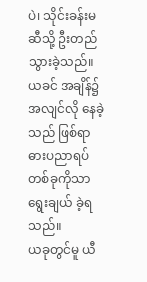ပဲ၊ သိုင်းခန်းမ ဆီသို့ ဦးတည် သွားခဲ့သည်။
ယခင် အချိန်၌ အလျင်လို နေခဲ့သည် ဖြစ်ရာ ဓားပညာရပ် တစ်ခုကိုသာ ရွေးချယ် ခဲ့ရသည်။
ယခုတွင်မူ ယီ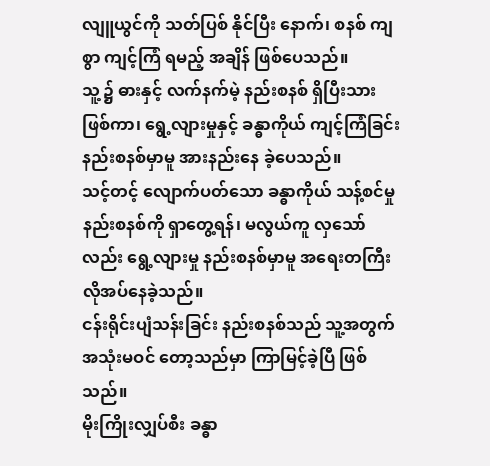လျူယွင်ကို သတ်ပြစ် နိုင်ပြီး နောက်၊ စနစ် ကျစွာ ကျင့်ကြံ ရမည့် အချိန် ဖြစ်ပေသည်။
သူ့၌ ဓားနှင့် လက်နက်မဲ့ နည်းစနစ် ရှိပြီးသား ဖြစ်ကာ၊ ရွေ့လျားမှုနှင့် ခန္ဓာကိုယ် ကျင့်ကြံခြင်း နည်းစနစ်မှာမူ အားနည်းနေ ခဲ့ပေသည်။
သင့်တင့် လျောက်ပတ်သော ခန္ဓာကိုယ် သန့်စင်မှု နည်းစနစ်ကို ရှာတွေ့ရန်၊ မလွယ်ကူ လှသော်လည်း ရွေ့လျားမှု နည်းစနစ်မှာမူ အရေးတကြီး လိုအပ်နေခဲ့သည်။
ငန်းရိုင်းပျံသန်းခြင်း နည်းစနစ်သည် သူ့အတွက် အသုံးမဝင် တော့သည်မှာ ကြာမြင့်ခဲ့ပြီ ဖြစ်သည်။
မိုးကြိုးလျှပ်စီး ခန္ဓာ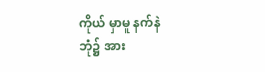ကိုယ် မှာမူ နက်နဲ ဘုံ၌ အား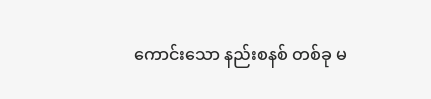ကောင်းသော နည်းစနစ် တစ်ခု မ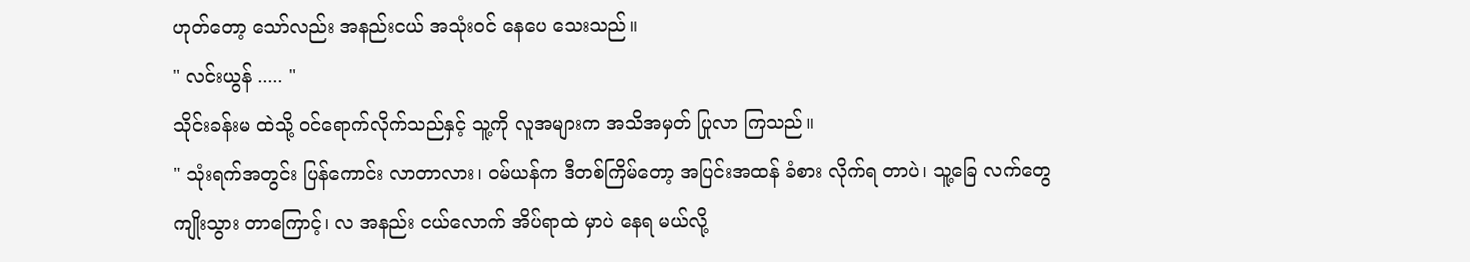ဟုတ်တော့ သော်လည်း အနည်းငယ် အသုံးဝင် နေပေ သေးသည်။
" လင်းယွန် ..... "
သိုင်းခန်းမ ထဲသို့ ဝင်ရောက်လိုက်သည်နှင့် သူ့ကို လူအများက အသိအမှတ် ပြုလာ ကြသည်။
" သုံးရက်အတွင်း ပြန်ကောင်း လာတာလား၊ ဝမ်ယန်က ဒီတစ်ကြိမ်တော့ အပြင်းအထန် ခံစား လိုက်ရ တာပဲ၊ သူ့ခြေ လက်တွေ ကျိုးသွား တာကြောင့်၊ လ အနည်း ငယ်လောက် အိပ်ရာထဲ မှာပဲ နေရ မယ်လို့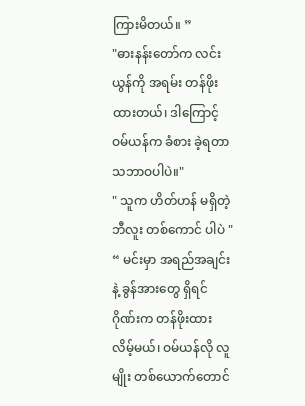ကြားမိတယ်။ ”
"ဓားနန်းတော်က လင်းယွန်ကို အရမ်း တန်ဖိုးထားတယ်၊ ဒါကြောင့် ဝမ်ယန်က ခံစား ခဲ့ရတာ သဘာဝပါပဲ။"
" သူက ဟိတ်ဟန် မရှိတဲ့ ဘီလူး တစ်ကောင် ပါပဲ "
“ မင်းမှာ အရည်အချင်းနဲ့ ခွန်အားတွေ ရှိရင် ဂိုဏ်းက တန်ဖိုးထား လိမ့်မယ်၊ ဝမ်ယန်လို လူမျိုး တစ်ယောက်တောင်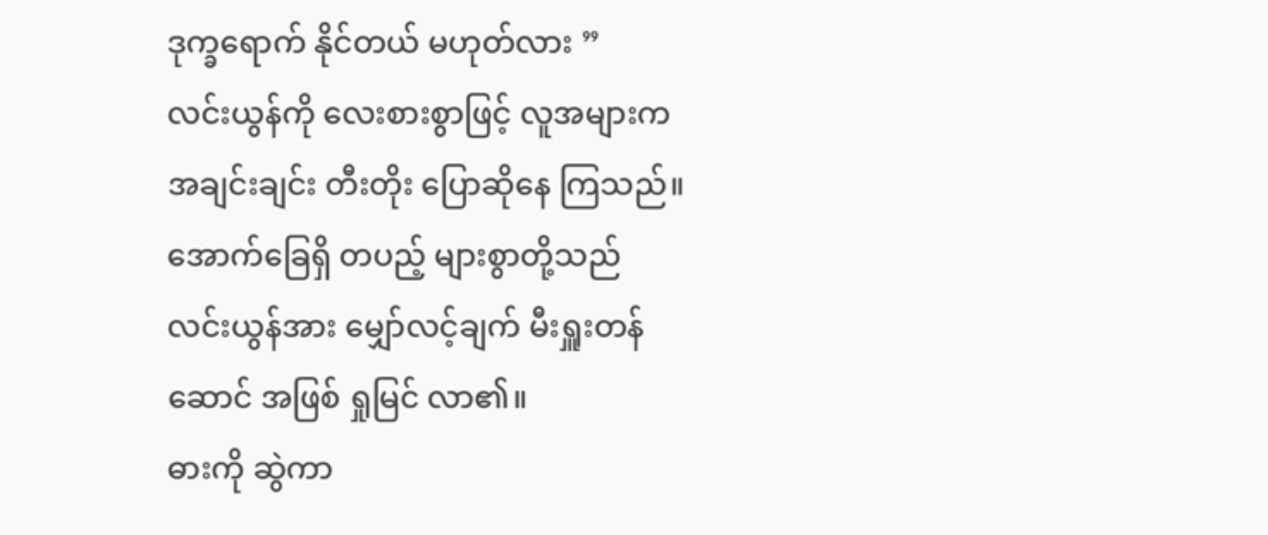ဒုက္ခရောက် နိုင်တယ် မဟုတ်လား ”
လင်းယွန်ကို လေးစားစွာဖြင့် လူအများက အချင်းချင်း တီးတိုး ပြောဆိုနေ ကြသည်။ အောက်ခြေရှိ တပည့် များစွာတို့သည် လင်းယွန်အား မျှော်လင့်ချက် မီးရှူးတန်ဆောင် အဖြစ် ရှုမြင် လာ၏။
ဓားကို ဆွဲကာ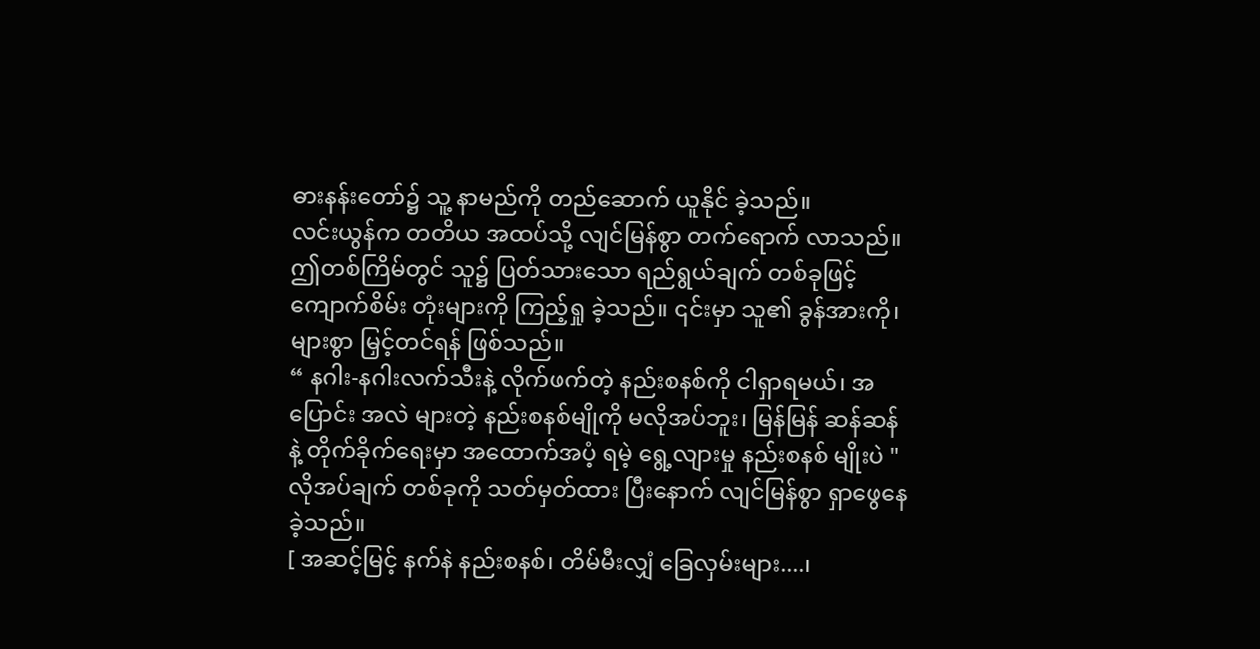ဓားနန်းတော်၌ သူ့ နာမည်ကို တည်ဆောက် ယူနိုင် ခဲ့သည်။
လင်းယွန်က တတိယ အထပ်သို့ လျင်မြန်စွာ တက်ရောက် လာသည်။ ဤတစ်ကြိမ်တွင် သူ၌ ပြတ်သားသော ရည်ရွယ်ချက် တစ်ခုဖြင့် ကျောက်စိမ်း တုံးများကို ကြည့်ရှု ခဲ့သည်။ ၎င်းမှာ သူ၏ ခွန်အားကို၊ များစွာ မြှင့်တင်ရန် ဖြစ်သည်။
“ နဂါး-နဂါးလက်သီးနဲ့ လိုက်ဖက်တဲ့ နည်းစနစ်ကို ငါရှာရမယ်၊ အပြောင်း အလဲ များတဲ့ နည်းစနစ်မျိုကို မလိုအပ်ဘူး၊ မြန်မြန် ဆန်ဆန်နဲ့ တိုက်ခိုက်ရေးမှာ အထောက်အပံ့ ရမဲ့ ရွေ့လျားမှု နည်းစနစ် မျိုးပဲ "
လိုအပ်ချက် တစ်ခုကို သတ်မှတ်ထား ပြီးနောက် လျင်မြန်စွာ ရှာဖွေနေခဲ့သည်။
[ အဆင့်မြင့် နက်နဲ နည်းစနစ်၊ တိမ်မီးလျှံ ခြေလှမ်းများ....၊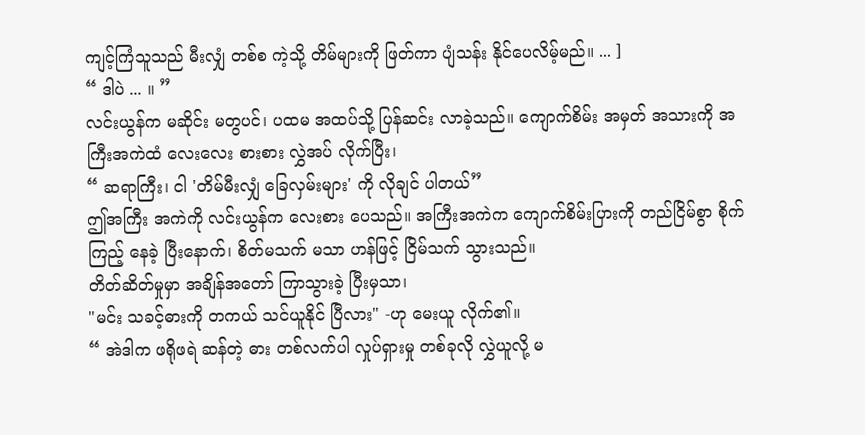ကျင့်ကြံသူသည် မီးလျှံ တစ်စ ကဲ့သို့ တိမ်များကို ဖြတ်ကာ ပျံသန်း နိုင်ပေလိမ့်မည်။ ... ]
“ ဒါပဲ ... ။ ”
လင်းယွန်က မဆိုင်း မတွပင်၊ ပထမ အထပ်သို့ ပြန်ဆင်း လာခဲ့သည်။ ကျောက်စိမ်း အမှတ် အသားကို အကြီးအကဲထံ လေးလေး စားစား လွှဲအပ် လိုက်ပြီး၊
“ ဆရာကြီး၊ ငါ 'တိမ်မီးလျှံ ခြေလှမ်းများ' ကို လိုချင် ပါတယ်”
ဤအကြီး အကဲကို လင်းယွန်က လေးစား ပေသည်။ အကြီးအကဲက ကျောက်စိမ်းပြားကို တည်ငြိမ်စွာ စိုက်ကြည့် နေခဲ့ ပြီးနောက်၊ စိတ်မသက် မသာ ဟန်ဖြင့် ငြိမ်သက် သွားသည်။
တိတ်ဆိတ်မှုမှာ အချိန်အတော် ကြာသွားခဲ့ ပြီးမှသာ၊
"မင်း သခင့်ဓားကို တကယ် သင်ယူနိုင် ပြီလား" -ဟု မေးယူ လိုက်၏။
“ အဲဒါက ဖရိုဖရဲ ဆန်တဲ့ ဓား တစ်လက်ပါ လှုပ်ရှားမှု တစ်ခုလို လွှဲယူလို့ မ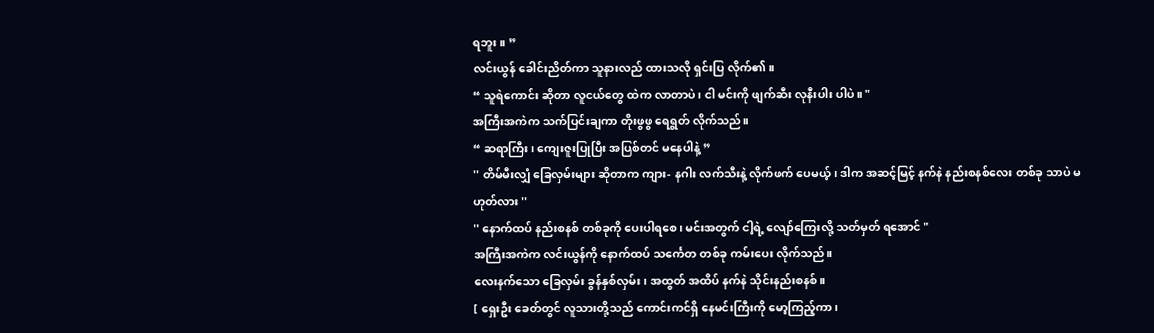ရဘူး။ ”
လင်းယွန် ခေါင်းညိတ်ကာ သူနားလည် ထားသလို ရှင်းပြ လိုက်၏။
“ သူရဲကောင်း ဆိုတာ လူငယ်တွေ ထဲက လာတာပဲ၊ ငါ မင်းကို ဖျက်ဆီး လုနီးပါး ပါပဲ။ "
အကြီးအကဲက သက်ပြင်းချကာ တိုးဖွဖွ ရေရွတ် လိုက်သည်။
“ ဆရာကြီး၊ ကျေးဇူးပြုပြီး အပြစ်တင် မနေပါနဲ့ ”
'' တိမ်မီးလျှံ ခြေလှမ်းများ ဆိုတာက ကျား- နဂါး လက်သီးနဲ့ လိုက်ဖက် ပေမယ့်၊ ဒါက အဆင့်မြင့် နက်နဲ နည်းစနစ်လေး တစ်ခု သာပဲ မဟုတ်လား ''
'' နောက်ထပ် နည်းစနစ် တစ်ခုကို ပေးပါရစေ၊ မင်းအတွက် ငါ့ရဲ့ လျော်ကြေးလို့ သတ်မှတ် ရအောင် "
အကြီးအကဲက လင်းယွန်ကို နောက်ထပ် သင်္ကေတ တစ်ခု ကမ်းပေး လိုက်သည်။
လေးနက်သော ခြေလှမ်း ခွန်နှစ်လှမ်း၊ အထွတ် အထိပ် နက်နဲ သိုင်းနည်းစနစ်။
[ ရှေးဦး ခေတ်တွင် လူသားတို့သည် ကောင်းကင်ရှိ နေမင်းကြီးကို မော့ကြည့်ကာ၊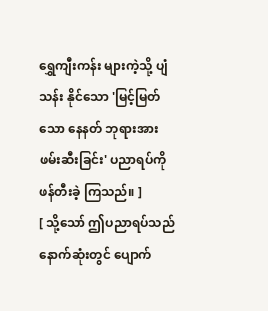ရွှေကျီးကန်း များကဲ့သို့ ပျံသန်း နိုင်သော 'မြင့်မြတ်သော နေနတ် ဘုရားအား ဖမ်းဆီးခြင်း' ပညာရပ်ကို ဖန်တီးခဲ့ ကြသည်။ ]
[ သို့သော် ဤပညာရပ်သည် နောက်ဆုံးတွင် ပျောက်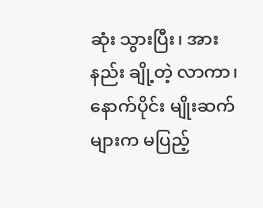ဆုံး သွားပြီး၊ အားနည်း ချို့တဲ့ လာကာ၊ နောက်ပိုင်း မျိုးဆက် များက မပြည့်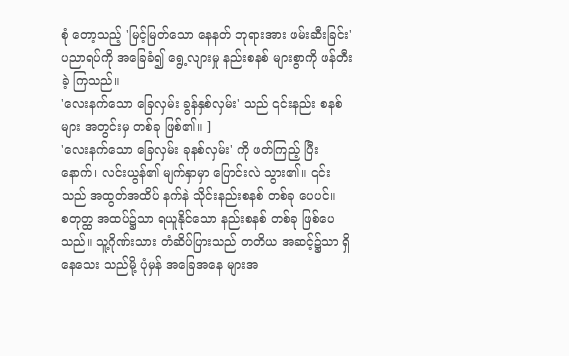စုံ တော့သည့် 'မြင့်မြတ်သော နေနတ် ဘုရားအား ဖမ်းဆီးခြင်း' ပညာရပ်ကို အခြေခံ၍ ရွေ့လျားမှု နည်းစနစ် များစွာကို ဖန်တီးခဲ့ ကြသည်။
'လေးနက်သော ခြေလှမ်း ခွန်နှစ်လှမ်း' သည် ၎င်းနည်း စနစ်များ အတွင်းမှ တစ်ခု ဖြစ်၏။ ]
'လေးနက်သော ခြေလှမ်း ခုနစ်လှမ်း' ကို ဖတ်ကြည့် ပြီးနောက်၊ လင်းယွန်၏ မျက်နှာမှာ ပြောင်းလဲ သွား၏။ ၎င်းသည် အထွတ်အထိပ် နက်နဲ သိုင်းနည်းစနစ် တစ်ခု ပေပင်။
စတုတ္ထ အထပ်၌သာ ရယူနိုင်သော နည်းစနစ် တစ်ခု ဖြစ်ပေသည်။ သူ့ဂိုဏ်းသား တံဆိပ်ပြားသည် တတိယ အဆင့်၌သာ ရှိနေသေး သည်မို့ ပုံမှန် အခြေအနေ များအ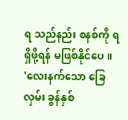ရ သည်နည်း စနစ်ကို ရရှိဖို့ရန် မဖြစ်နိုင်ပေ။
'လေးနက်သော ခြေလှမ်း ခွန်နှစ်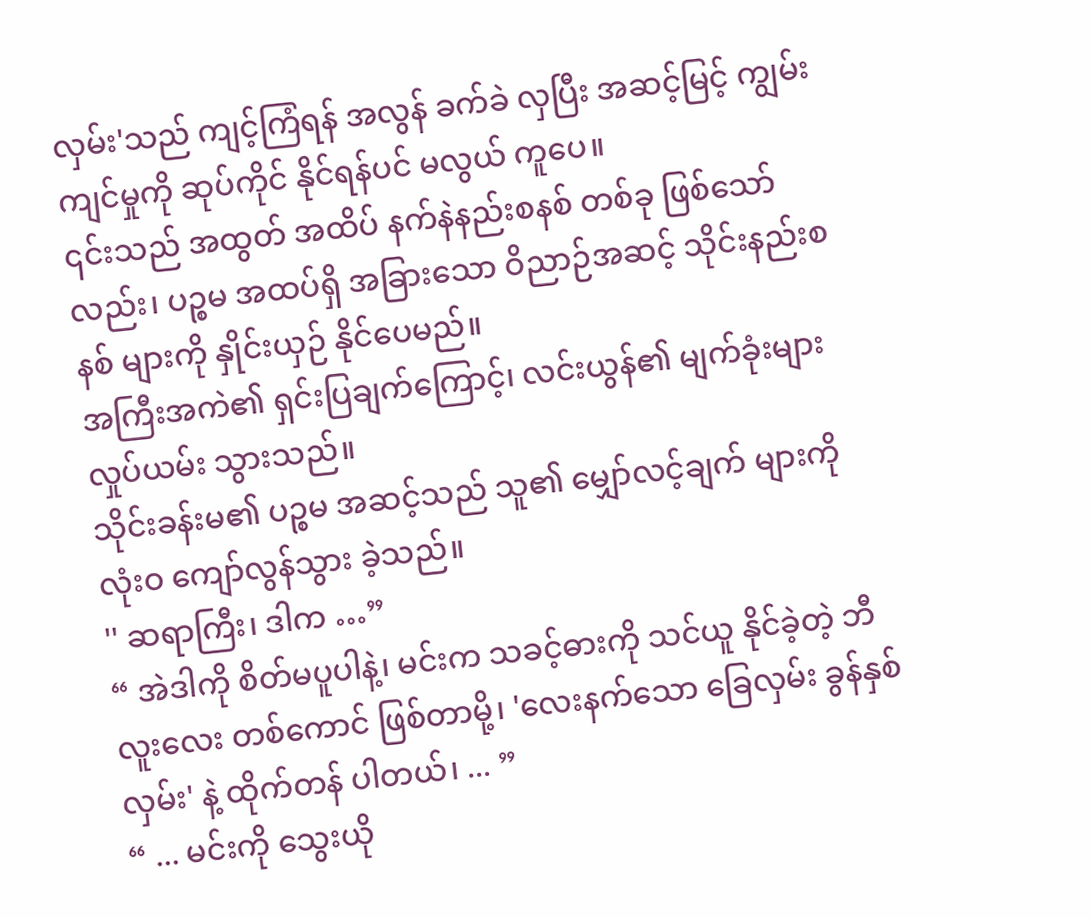လှမ်း'သည် ကျင့်ကြံရန် အလွန် ခက်ခဲ လှပြီး အဆင့်မြင့် ကျွမ်းကျင်မှုကို ဆုပ်ကိုင် နိုင်ရန်ပင် မလွယ် ကူပေ။
၎င်းသည် အထွတ် အထိပ် နက်နဲနည်းစနစ် တစ်ခု ဖြစ်သော်လည်း၊ ပဉ္စမ အထပ်ရှိ အခြားသော ဝိညာဉ်အဆင့် သိုင်းနည်းစနစ် များကို နှိုင်းယှဉ် နိုင်ပေမည်။
အကြီးအကဲ၏ ရှင်းပြချက်ကြောင့်၊ လင်းယွန်၏ မျက်ခုံးများ လှုပ်ယမ်း သွားသည်။
သိုင်းခန်းမ၏ ပဉ္စမ အဆင့်သည် သူ၏ မျှော်လင့်ချက် များကို လုံးဝ ကျော်လွန်သွား ခဲ့သည်။
'' ဆရာကြီး၊ ဒါက …”
“ အဲဒါကို စိတ်မပူပါနဲ့၊ မင်းက သခင့်ဓားကို သင်ယူ နိုင်ခဲ့တဲ့ ဘီလူးလေး တစ်ကောင် ဖြစ်တာမို့၊ 'လေးနက်သော ခြေလှမ်း ခွန်နှစ်လှမ်း' နဲ့ ထိုက်တန် ပါတယ်၊ ... ”
“ ... မင်းကို သွေးယို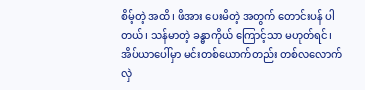စိမ့်တဲ့ အထိ၊ ဖိအား ပေးမိတဲ့ အတွက် တောင်းပန် ပါတယ်၊ သန်မာတဲ့ ခန္ဓာကိုယ် ကြောင့်သာ မဟုတ်ရင်၊ အိပ်ယာပေါ်မှာ မင်းတစ်ယောက်တည်း တစ်လလောက် လှဲ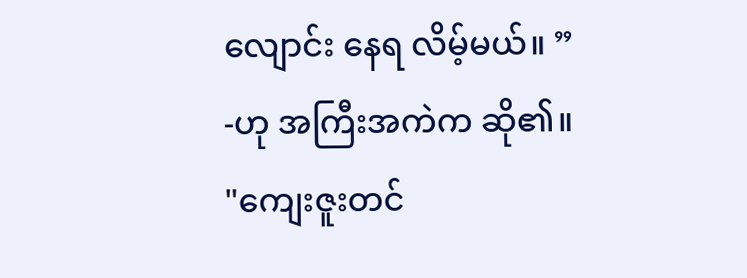လျောင်း နေရ လိမ့်မယ်။ ”
-ဟု အကြီးအကဲက ဆို၏။
"ကျေးဇူးတင်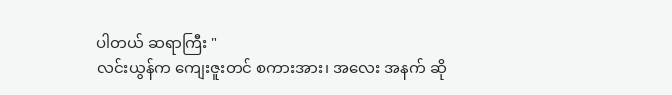ပါတယ် ဆရာကြီး "
လင်းယွန်က ကျေးဇူးတင် စကားအား၊ အလေး အနက် ဆို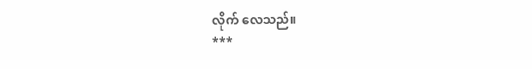လိုက် လေသည်။
***